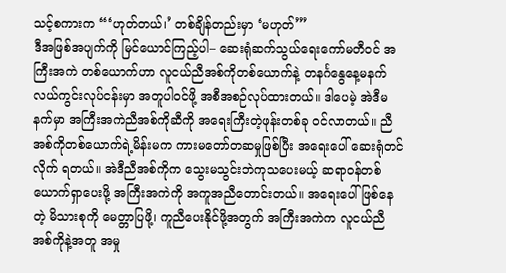သင့်စကားက “‘ဟုတ်တယ်၊’ တစ်ချိန်တည်းမှာ ‘မဟုတ်’”
ဒီအဖြစ်အပျက်ကို မြင်ယောင်ကြည့်ပါ– ဆေးရုံဆက်သွယ်ရေးကော်မတီဝင် အကြီးအကဲ တစ်ယောက်ဟာ လူငယ်ညီအစ်ကိုတစ်ယောက်နဲ့ တနင်္ဂနွေနေ့မနက် လယ်ကွင်းလုပ်ငန်းမှာ အတူပါဝင်ဖို့ အစီအစဉ်လုပ်ထားတယ်။ ဒါပေမဲ့ အဲဒီမနက်မှာ အကြီးအကဲညီအစ်ကိုဆီကို အရေးကြီးတဲ့ဖုန်းတစ်ခု ဝင်လာတယ်။ ညီအစ်ကိုတစ်ယောက်ရဲ့မိန်းမက ကားမတော်တဆမှုဖြစ်ပြီး အရေးပေါ် ဆေးရုံတင်လိုက် ရတယ်။ အဲဒီညီအစ်ကိုက သွေးမသွင်းဘဲကုသပေးမယ့် ဆရာဝန်တစ်ယောက်ရှာပေးဖို့ အကြီးအကဲကို အကူအညီတောင်းတယ်။ အရေးပေါ်ဖြစ်နေတဲ့ မိသားစုကို မေတ္တာပြဖို့၊ ကူညီပေးနိုင်ဖို့အတွက် အကြီးအကဲက လူငယ်ညီအစ်ကိုနဲ့အတူ အမှု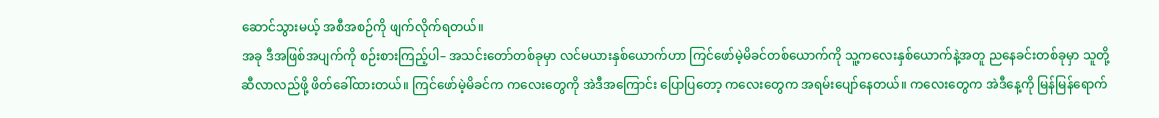ဆောင်သွားမယ့် အစီအစဉ်ကို ဖျက်လိုက်ရတယ်။
အခု ဒီအဖြစ်အပျက်ကို စဉ်းစားကြည့်ပါ– အသင်းတော်တစ်ခုမှာ လင်မယားနှစ်ယောက်ဟာ ကြင်ဖော်မဲ့မိခင်တစ်ယောက်ကို သူ့ကလေးနှစ်ယောက်နဲ့အတူ ညနေခင်းတစ်ခုမှာ သူတို့ဆီလာလည်ဖို့ ဖိတ်ခေါ်ထားတယ်။ ကြင်ဖော်မဲ့မိခင်က ကလေးတွေကို အဲဒီအကြောင်း ပြောပြတော့ ကလေးတွေက အရမ်းပျော်နေတယ်။ ကလေးတွေက အဲဒီနေ့ကို မြန်မြန်ရောက်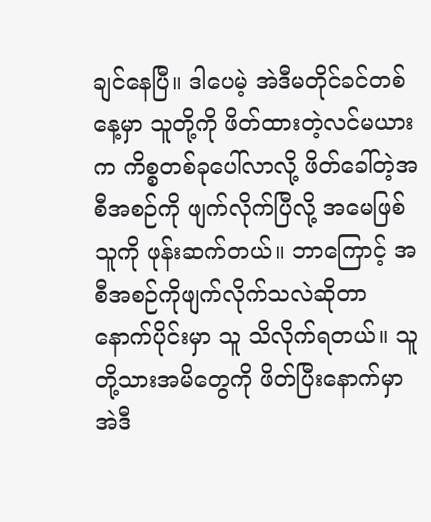ချင်နေပြီ။ ဒါပေမဲ့ အဲဒီမတိုင်ခင်တစ်နေ့မှာ သူတို့ကို ဖိတ်ထားတဲ့လင်မယားက ကိစ္စတစ်ခုပေါ်လာလို့ ဖိတ်ခေါ်တဲ့အစီအစဉ်ကို ဖျက်လိုက်ပြီလို့ အမေဖြစ်သူကို ဖုန်းဆက်တယ်။ ဘာကြောင့် အစီအစဉ်ကိုဖျက်လိုက်သလဲဆိုတာ နောက်ပိုင်းမှာ သူ သိလိုက်ရတယ်။ သူတို့သားအမိတွေကို ဖိတ်ပြီးနောက်မှာ အဲဒီ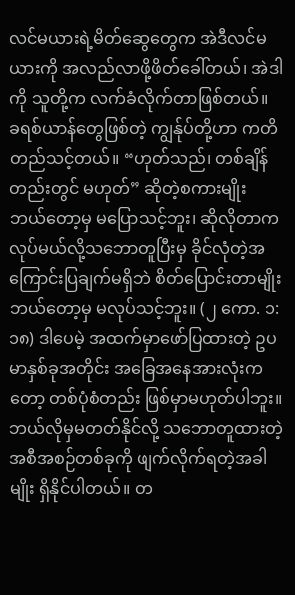လင်မယားရဲ့မိတ်ဆွေတွေက အဲဒီလင်မယားကို အလည်လာဖို့ဖိတ်ခေါ်တယ်၊ အဲဒါကို သူတို့က လက်ခံလိုက်တာဖြစ်တယ်။
ခရစ်ယာန်တွေဖြစ်တဲ့ ကျွန်ုပ်တို့ဟာ ကတိတည်သင့်တယ်။ “ဟုတ်သည်၊ တစ်ချိန်တည်းတွင် မဟုတ်” ဆိုတဲ့စကားမျိုး ဘယ်တော့မှ မပြောသင့်ဘူး၊ ဆိုလိုတာက လုပ်မယ်လို့သဘောတူပြီးမှ ခိုင်လုံတဲ့အကြောင်းပြချက်မရှိဘဲ စိတ်ပြောင်းတာမျိုး ဘယ်တော့မှ မလုပ်သင့်ဘူး။ (၂ ကော. ၁:၁၈) ဒါပေမဲ့ အထက်မှာဖော်ပြထားတဲ့ ဥပမာနှစ်ခုအတိုင်း အခြေအနေအားလုံးကတော့ တစ်ပုံစံတည်း ဖြစ်မှာမဟုတ်ပါဘူး။ ဘယ်လိုမှမတတ်နိုင်လို့ သဘောတူထားတဲ့ အစီအစဉ်တစ်ခုကို ဖျက်လိုက်ရတဲ့အခါမျိုး ရှိနိုင်ပါတယ်။ တ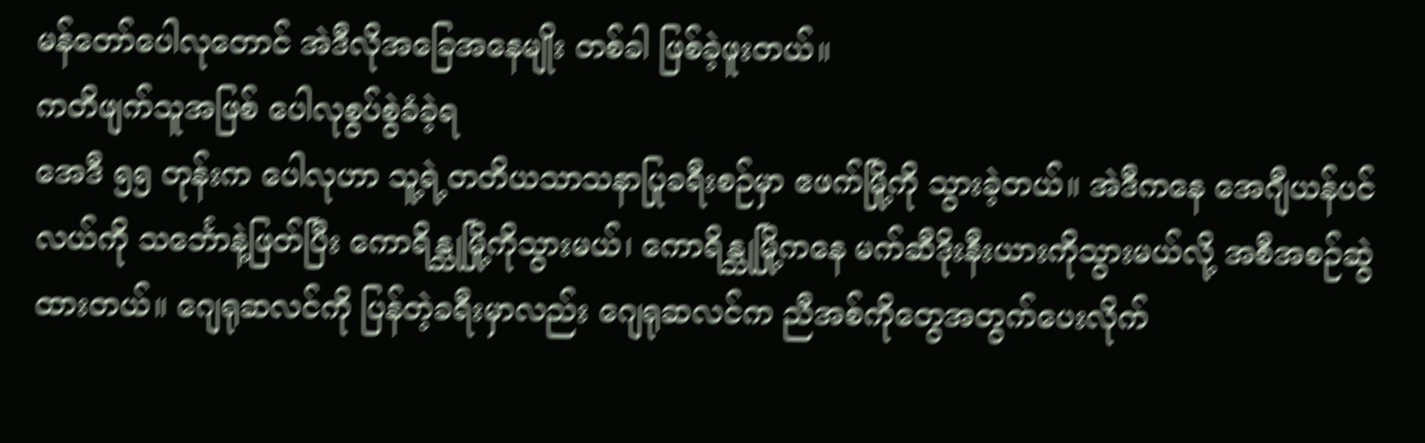မန်တော်ပေါလုတောင် အဲဒီလိုအခြေအနေမျိုး တစ်ခါ ဖြစ်ခဲ့ဖူးတယ်။
ကတိဖျက်သူအဖြစ် ပေါလုစွပ်စွဲခံခဲ့ရ
အေဒီ ၅၅ တုန်းက ပေါလုဟာ သူ့ရဲ့တတိယသာသနာပြုခရီးစဉ်မှာ ဧဖက်မြို့ကို သွားခဲ့တယ်။ အဲဒီကနေ အေဂျီယန်ပင်လယ်ကို သင်္ဘောနဲ့ဖြတ်ပြီး ကောရိန္သုမြို့ကိုသွားမယ်၊ ကောရိန္သုမြို့ကနေ မက်ဆီဒိုးနီးယားကိုသွားမယ်လို့ အစီအစဉ်ဆွဲထားတယ်။ ဂျေရုဆလင်ကို ပြန်တဲ့ခရီးမှာလည်း ဂျေရုဆလင်က ညီအစ်ကိုတွေအတွက်ပေးလိုက်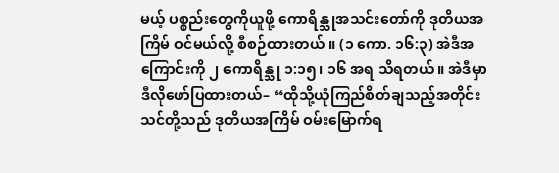မယ့် ပစ္စည်းတွေကိုယူဖို့ ကောရိန္သုအသင်းတော်ကို ဒုတိယအကြိမ် ဝင်မယ်လို့ စီစဉ်ထားတယ်။ (၁ ကော. ၁၆:၃) အဲဒီအကြောင်းကို ၂ ကောရိန္သု ၁:၁၅၊ ၁၆ အရ သိရတယ်။ အဲဒီမှာ ဒီလိုဖော်ပြထားတယ်– “ထိုသို့ယုံကြည်စိတ်ချသည့်အတိုင်း သင်တို့သည် ဒုတိယအကြိမ် ဝမ်းမြောက်ရ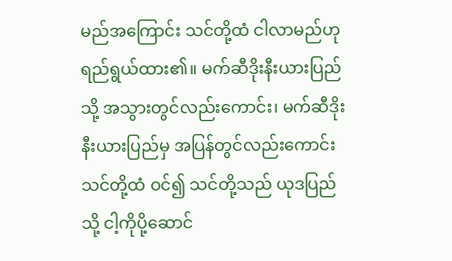မည်အကြောင်း သင်တို့ထံ ငါလာမည်ဟု ရည်ရွယ်ထား၏။ မက်ဆီဒိုးနီးယားပြည်သို့ အသွားတွင်လည်းကောင်း၊ မက်ဆီဒိုးနီးယားပြည်မှ အပြန်တွင်လည်းကောင်း သင်တို့ထံ ဝင်၍ သင်တို့သည် ယုဒပြည်သို့ ငါ့ကိုပို့ဆောင်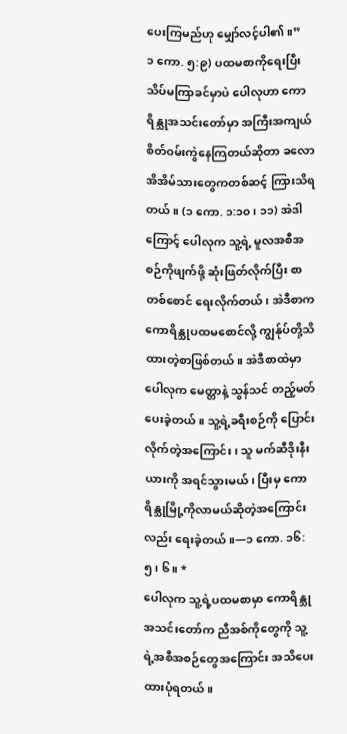ပေးကြမည်ဟု မျှော်လင့်ပါ၏။”
၁ ကော. ၅:၉) ပထမစာကိုရေးပြီး သိပ်မကြာခင်မှာပဲ ပေါလုဟာ ကောရိန္သုအသင်းတော်မှာ အကြီးအကျယ် စိတ်ဝမ်းကွဲနေကြတယ်ဆိုတာ ခလောအိအိမ်သားတွေကတစ်ဆင့် ကြားသိရတယ်။ (၁ ကော. ၁:၁၀၊ ၁၁) အဲဒါကြောင့် ပေါလုက သူ့ရဲ့ မူလအစီအစဉ်ကိုဖျက်ဖို့ ဆုံးဖြတ်လိုက်ပြီး စာတစ်စောင် ရေးလိုက်တယ်၊ အဲဒီစာက ကောရိန္သုပထမစောင်လို့ ကျွန်ုပ်တို့သိထားတဲ့စာဖြစ်တယ်။ အဲဒီစာထဲမှာ ပေါလုက မေတ္တာနဲ့ သွန်သင် တည့်မတ်ပေးခဲ့တယ်။ သူ့ရဲ့ခရီးစဉ်ကို ပြောင်းလိုက်တဲ့အကြောင်း၊ သူ မက်ဆီဒိုးနီးယားကို အရင်သွားမယ်၊ ပြီးမှ ကောရိန္သုမြို့ကိုလာမယ်ဆိုတဲ့အကြောင်းလည်း ရေးခဲ့တယ်။—၁ ကော. ၁၆:၅၊ ၆။ *
ပေါလုက သူ့ရဲ့ပထမစာမှာ ကောရိန္သုအသင်းတော်က ညီအစ်ကိုတွေကို သူ့ရဲ့အစီအစဉ်တွေအကြောင်း အသိပေးထားပုံရတယ်။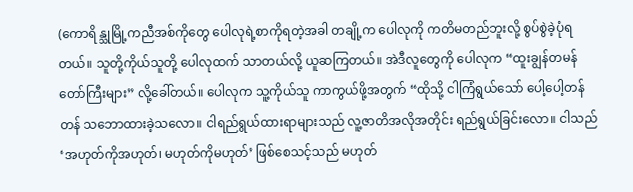(ကောရိန္သုမြို့ကညီအစ်ကိုတွေ ပေါလုရဲ့စာကိုရတဲ့အခါ တချို့က ပေါလုကို ကတိမတည်ဘူးလို့ စွပ်စွဲခဲ့ပုံရတယ်။ သူတို့ကိုယ်သူတို့ ပေါလုထက် သာတယ်လို့ ယူဆကြတယ်။ အဲဒီလူတွေကို ပေါလုက “ထူးချွန်တမန်တော်ကြီးများ” လို့ခေါ်တယ်။ ပေါလုက သူ့ကိုယ်သူ ကာကွယ်ဖို့အတွက် “ထိုသို့ ငါကြံရွယ်သော် ပေါ့ပေါ့တန်တန် သဘောထားခဲ့သလော။ ငါရည်ရွယ်ထားရာများသည် လူ့ဇာတိအလိုအတိုင်း ရည်ရွယ်ခြင်းလော။ ငါသည် ‘အဟုတ်ကိုအဟုတ်၊ မဟုတ်ကိုမဟုတ်’ ဖြစ်စေသင့်သည် မဟုတ်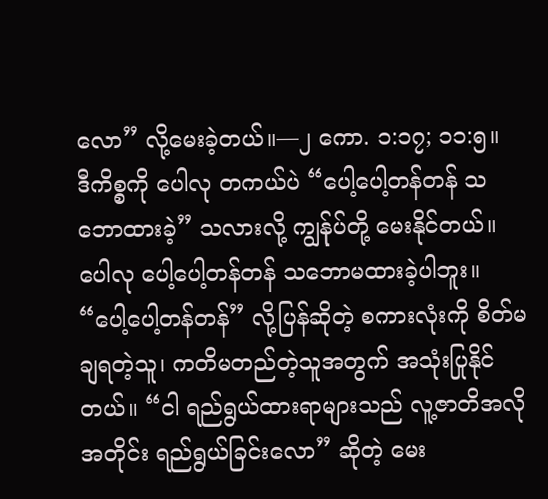လော” လို့မေးခဲ့တယ်။—၂ ကော. ၁:၁၇; ၁၁:၅။
ဒီကိစ္စကို ပေါလု တကယ်ပဲ “ပေါ့ပေါ့တန်တန် သဘောထားခဲ့” သလားလို့ ကျွန်ုပ်တို့ မေးနိုင်တယ်။ ပေါလု ပေါ့ပေါ့တန်တန် သဘောမထားခဲ့ပါဘူး။ “ပေါ့ပေါ့တန်တန်” လို့ပြန်ဆိုတဲ့ စကားလုံးကို စိတ်မချရတဲ့သူ၊ ကတိမတည်တဲ့သူအတွက် အသုံးပြုနိုင်တယ်။ “ငါ ရည်ရွယ်ထားရာများသည် လူ့ဇာတိအလိုအတိုင်း ရည်ရွယ်ခြင်းလော” ဆိုတဲ့ မေး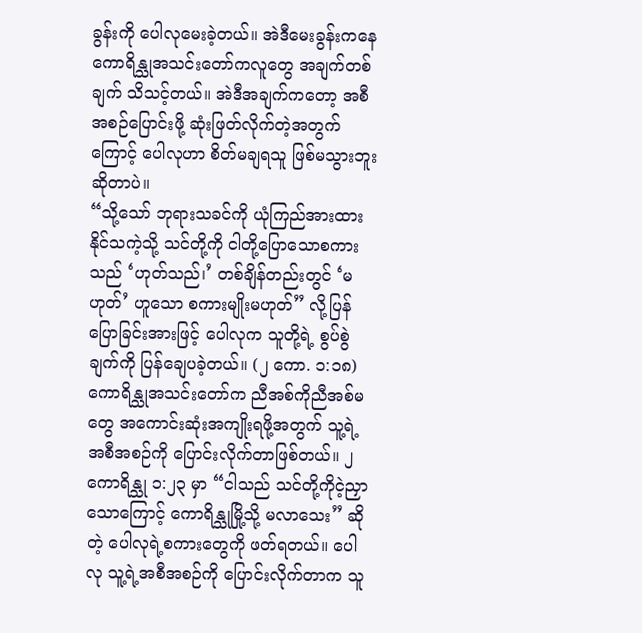ခွန်းကို ပေါလုမေးခဲ့တယ်။ အဲဒီမေးခွန်းကနေ ကောရိန္သုအသင်းတော်ကလူတွေ အချက်တစ်ချက် သိသင့်တယ်။ အဲဒီအချက်ကတော့ အစီအစဉ်ပြောင်းဖို့ ဆုံးဖြတ်လိုက်တဲ့အတွက်ကြောင့် ပေါလုဟာ စိတ်မချရသူ ဖြစ်မသွားဘူးဆိုတာပဲ။
“သို့သော် ဘုရားသခင်ကို ယုံကြည်အားထားနိုင်သကဲ့သို့ သင်တို့ကို ငါတို့ပြောသောစကားသည် ‘ဟုတ်သည်၊’ တစ်ချိန်တည်းတွင် ‘မဟုတ်’ ဟူသော စကားမျိုးမဟုတ်” လို့ပြန်ပြောခြင်းအားဖြင့် ပေါလုက သူတို့ရဲ့ စွပ်စွဲချက်ကို ပြန်ချေပခဲ့တယ်။ (၂ ကော. ၁:၁၈) ကောရိန္သုအသင်းတော်က ညီအစ်ကိုညီအစ်မတွေ အကောင်းဆုံးအကျိုးရဖို့အတွက် သူ့ရဲ့အစီအစဉ်ကို ပြောင်းလိုက်တာဖြစ်တယ်။ ၂ ကောရိန္သု ၁:၂၃ မှာ “ငါသည် သင်တို့ကိုငဲ့ညှာသောကြောင့် ကောရိန္သုမြို့သို့ မလာသေး” ဆိုတဲ့ ပေါလုရဲ့စကားတွေကို ဖတ်ရတယ်။ ပေါလု သူ့ရဲ့အစီအစဉ်ကို ပြောင်းလိုက်တာက သူ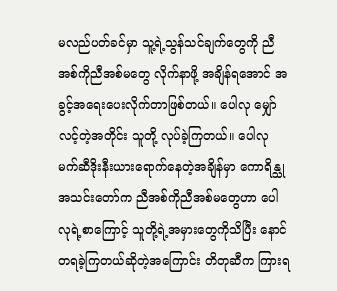မလည်ပတ်ခင်မှာ သူ့ရဲ့သွန်သင်ချက်တွေကို ညီအစ်ကိုညီအစ်မတွေ လိုက်နာဖို့ အချိန်ရအောင် အခွင့်အရေးပေးလိုက်တာဖြစ်တယ်။ ပေါလု မျှော်လင့်တဲ့အတိုင်း သူတို့ လုပ်ခဲ့ကြတယ်။ ပေါလု မက်ဆီဒိုးနီးယားရောက်နေတဲ့အချိန်မှာ ကောရိန္သုအသင်းတော်က ညီအစ်ကိုညီအစ်မတွေဟာ ပေါလုရဲ့စာကြောင့် သူတို့ရဲ့အမှားတွေကိုသိပြီး နောင်တရခဲ့ကြတယ်ဆိုတဲ့အကြောင်း တိတုဆီက ကြားရ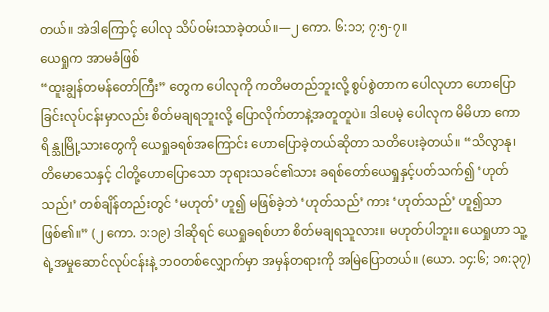တယ်။ အဲဒါကြောင့် ပေါလု သိပ်ဝမ်းသာခဲ့တယ်။—၂ ကော. ၆:၁၁; ၇:၅-၇။
ယေရှုက အာမခံဖြစ်
“ထူးချွန်တမန်တော်ကြီး” တွေက ပေါလုကို ကတိမတည်ဘူးလို့ စွပ်စွဲတာက ပေါလုဟာ ဟောပြောခြင်းလုပ်ငန်းမှာလည်း စိတ်မချရဘူးလို့ ပြောလိုက်တာနဲ့အတူတူပဲ။ ဒါပေမဲ့ ပေါလုက မိမိဟာ ကောရိန္သုမြို့သားတွေကို ယေရှုခရစ်အကြောင်း ဟောပြောခဲ့တယ်ဆိုတာ သတိပေးခဲ့တယ်။ “သိလွာနု၊ တိမောသေနှင့် ငါတို့ဟောပြောသော ဘုရားသခင်၏သား ခရစ်တော်ယေရှုနှင့်ပတ်သက်၍ ‘ဟုတ်သည်၊’ တစ်ချိန်တည်းတွင် ‘မဟုတ်’ ဟူ၍ မဖြစ်ခဲ့ဘဲ ‘ဟုတ်သည်’ ကား ‘ဟုတ်သည်’ ဟူ၍သာ ဖြစ်၏။” (၂ ကော. ၁:၁၉) ဒါဆိုရင် ယေရှုခရစ်ဟာ စိတ်မချရသူလား။ မဟုတ်ပါဘူး။ ယေရှုဟာ သူ့ရဲ့အမှုဆောင်လုပ်ငန်းနဲ့ ဘဝတစ်လျှောက်မှာ အမှန်တရားကို အမြဲပြောတယ်။ (ယော. ၁၄:၆; ၁၈:၃၇)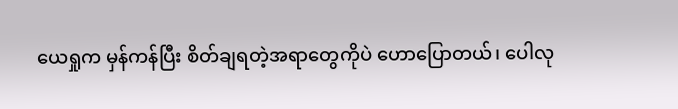ယေရှုက မှန်ကန်ပြီး စိတ်ချရတဲ့အရာတွေကိုပဲ ဟောပြောတယ်၊ ပေါလု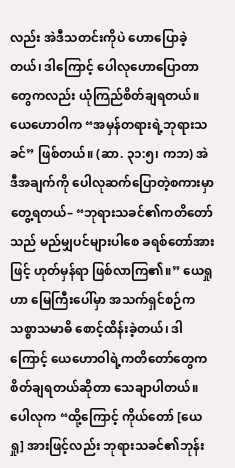လည်း အဲဒီသတင်းကိုပဲ ဟောပြောခဲ့တယ်၊ ဒါကြောင့် ပေါလုဟောပြောတာတွေကလည်း ယုံကြည်စိတ်ချရတယ်။
ယေဟောဝါက “အမှန်တရားရဲ့ဘုရားသခင်” ဖြစ်တယ်။ (ဆာ. ၃၁:၅၊ ကဘ) အဲဒီအချက်ကို ပေါလုဆက်ပြောတဲ့စကားမှာ တွေ့ရတယ်– “ဘုရားသခင်၏ကတိတော်သည် မည်မျှပင်များပါစေ ခရစ်တော်အားဖြင့် ဟုတ်မှန်ရာ ဖြစ်လာကြ၏။” ယေရှုဟာ မြေကြီးပေါ်မှာ အသက်ရှင်စဉ်က သစ္စာသမာဓိ စောင့်ထိန်းခဲ့တယ်၊ ဒါကြောင့် ယေဟောဝါရဲ့ကတိတော်တွေက စိတ်ချရတယ်ဆိုတာ သေချာပါတယ်။ ပေါလုက “ထို့ကြောင့် ကိုယ်တော် [ယေရှု] အားဖြင့်လည်း ဘုရားသခင်၏ဘုန်း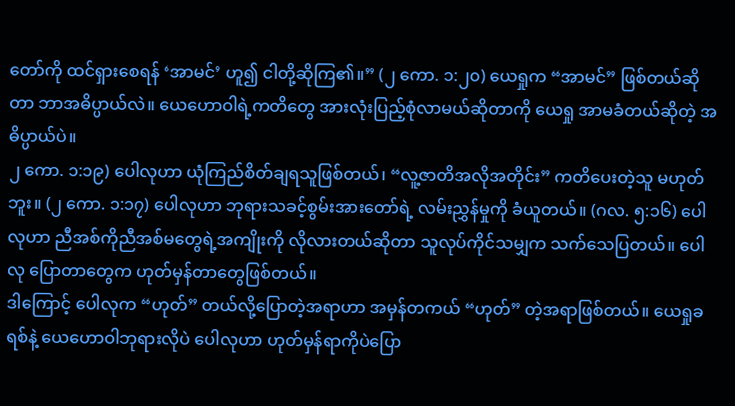တော်ကို ထင်ရှားစေရန် ‘အာမင်’ ဟူ၍ ငါတို့ဆိုကြ၏။” (၂ ကော. ၁:၂၀) ယေရှုက “အာမင်” ဖြစ်တယ်ဆိုတာ ဘာအဓိပ္ပာယ်လဲ။ ယေဟောဝါရဲ့ကတိတွေ အားလုံးပြည့်စုံလာမယ်ဆိုတာကို ယေရှု အာမခံတယ်ဆိုတဲ့ အဓိပ္ပာယ်ပဲ။
၂ ကော. ၁:၁၉) ပေါလုဟာ ယုံကြည်စိတ်ချရသူဖြစ်တယ်၊ “လူ့ဇာတိအလိုအတိုင်း” ကတိပေးတဲ့သူ မဟုတ်ဘူး။ (၂ ကော. ၁:၁၇) ပေါလုဟာ ဘုရားသခင့်စွမ်းအားတော်ရဲ့ လမ်းညွှန်မှုကို ခံယူတယ်။ (ဂလ. ၅:၁၆) ပေါလုဟာ ညီအစ်ကိုညီအစ်မတွေရဲ့အကျိုးကို လိုလားတယ်ဆိုတာ သူလုပ်ကိုင်သမျှက သက်သေပြတယ်။ ပေါလု ပြောတာတွေက ဟုတ်မှန်တာတွေဖြစ်တယ်။
ဒါကြောင့် ပေါလုက “ဟုတ်” တယ်လို့ပြောတဲ့အရာဟာ အမှန်တကယ် “ဟုတ်” တဲ့အရာဖြစ်တယ်။ ယေရှုခရစ်နဲ့ ယေဟောဝါဘုရားလိုပဲ ပေါလုဟာ ဟုတ်မှန်ရာကိုပဲပြော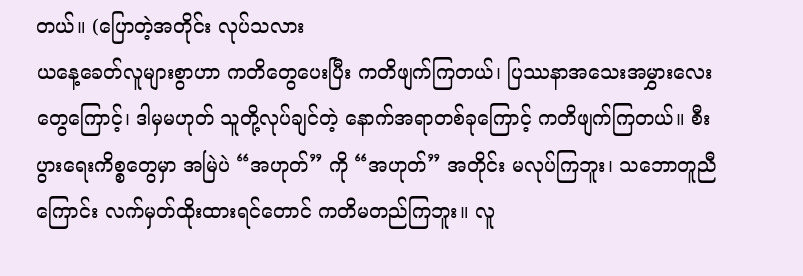တယ်။ (ပြောတဲ့အတိုင်း လုပ်သလား
ယနေ့ခေတ်လူများစွာဟာ ကတိတွေပေးပြီး ကတိဖျက်ကြတယ်၊ ပြဿနာအသေးအမွှားလေးတွေကြောင့်၊ ဒါမှမဟုတ် သူတို့လုပ်ချင်တဲ့ နောက်အရာတစ်ခုကြောင့် ကတိဖျက်ကြတယ်။ စီးပွားရေးကိစ္စတွေမှာ အမြဲပဲ “အဟုတ်” ကို “အဟုတ်” အတိုင်း မလုပ်ကြဘူး၊ သဘောတူညီကြောင်း လက်မှတ်ထိုးထားရင်တောင် ကတိမတည်ကြဘူး။ လူ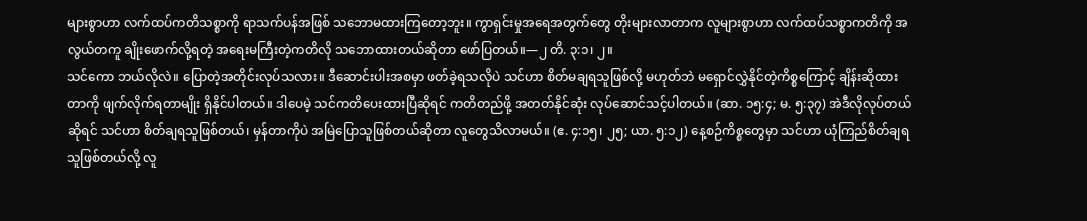များစွာဟာ လက်ထပ်ကတိသစ္စာကို ရာသက်ပန်အဖြစ် သဘောမထားကြတော့ဘူး။ ကွာရှင်းမှုအရေအတွက်တွေ တိုးများလာတာက လူများစွာဟာ လက်ထပ်သစ္စာကတိကို အလွယ်တကူ ချိုးဖောက်လို့ရတဲ့ အရေးမကြီးတဲ့ကတိလို သဘောထားတယ်ဆိုတာ ဖော်ပြတယ်။—၂ တိ. ၃:၁၊ ၂။
သင်ကော ဘယ်လိုလဲ။ ပြောတဲ့အတိုင်းလုပ်သလား။ ဒီဆောင်းပါးအစမှာ ဖတ်ခဲ့ရသလိုပဲ သင်ဟာ စိတ်မချရသူဖြစ်လို့ မဟုတ်ဘဲ မရှောင်လွှဲနိုင်တဲ့ကိစ္စကြောင့် ချိန်းဆိုထားတာကို ဖျက်လိုက်ရတာမျိုး ရှိနိုင်ပါတယ်။ ဒါပေမဲ့ သင်ကတိပေးထားပြီဆိုရင် ကတိတည်ဖို့ အတတ်နိုင်ဆုံး လုပ်ဆောင်သင့်ပါတယ်။ (ဆာ. ၁၅:၄; မ. ၅:၃၇) အဲဒီလိုလုပ်တယ်ဆိုရင် သင်ဟာ စိတ်ချရသူဖြစ်တယ်၊ မှန်တာကိုပဲ အမြဲပြောသူဖြစ်တယ်ဆိုတာ လူတွေသိလာမယ်။ (ဧ. ၄:၁၅၊ ၂၅; ယာ. ၅:၁၂) နေ့စဉ်ကိစ္စတွေမှာ သင်ဟာ ယုံကြည်စိတ်ချရသူဖြစ်တယ်လို့ လူ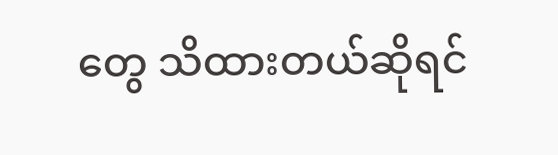တွေ သိထားတယ်ဆိုရင်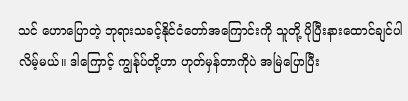သင် ဟောပြောတဲ့ ဘုရားသခင့်နိုင်ငံတော်အကြောင်းကို သူတို့ ပိုပြီးနားထောင်ချင်ပါလိမ့်မယ်။ ဒါကြောင့် ကျွန်ုပ်တို့ဟာ ဟုတ်မှန်တာကိုပဲ အမြဲပြောပြီး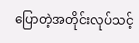ပြောတဲ့အတိုင်းလုပ်သင့်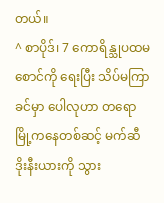တယ်။
^ စာပိုဒ်၊ 7 ကောရိန္သုပထမစောင်ကို ရေးပြီး သိပ်မကြာခင်မှာ ပေါလုဟာ တရောမြို့ကနေတစ်ဆင့် မက်ဆီဒိုးနီးယားကို သွား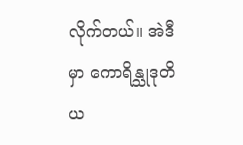လိုက်တယ်။ အဲဒီမှာ ကောရိန္သုဒုတိယ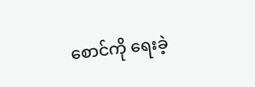စောင်ကို ရေးခဲ့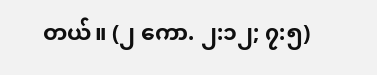တယ်။ (၂ ကော. ၂:၁၂; ၇:၅)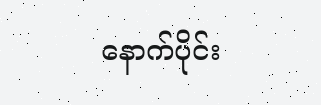နောက်ပိုင်း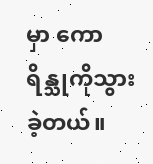မှာ ကောရိန္သုကိုသွားခဲ့တယ်။